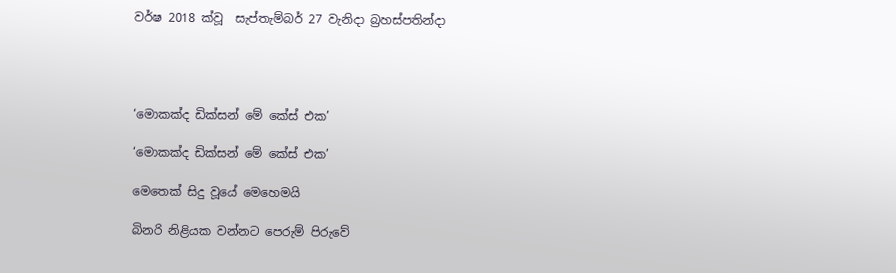වර්ෂ 2018 ක්වූ  සැප්තැම්බර් 27 වැනිදා බ්‍රහස්පතින්දා




‘මොකක්ද ඩික්සන් මේ කේස් එක’

‘මොකක්ද ඩික්සන් මේ කේස් එක’

මෙතෙක් සිදු වූයේ මෙහෙමයි

බිනරි නිළියක වන්නට පෙරුම් පිරුවේ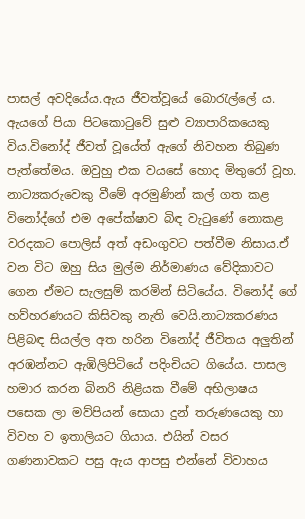පාසල් අවදියේය.ඇය ජීවත්වූයේ බොරැල්ලේ ය. ඇයගේ පියා පිටකොටුවේ සුළු ව්‍යාපාරිකයෙකු විය.විනෝද් ජීවත් වූයේත් ඇගේ නිවහන තිබුණ පැත්තේමය. ඔවුහු එක වයසේ හොද මිතුරෝ වූහ. නාට්‍යකරුවෙකු වීමේ අරමුණින් කල් ගත කළ විනෝද්ගේ එම අපේක්ෂාව බිඳ වැටුණේ නොකළ වරදකට පොලිස් අත් අඩංගුවට පත්වීම නිසාය.ඒ වන විට ඔහු සිය මුල්ම නිර්මාණය වේදිකාවට ගෙන ඒමට සැලසුම් කරමින් සිටියේය. විනෝද් ගේ හව්හරණයට කිසිවකු නැති වෙයි.නාට්‍යකරණය පිළිබඳ සියල්ල අත හරින විනෝද් ජීවිතය අලුතින් අරඹන්නට ඇඹිලිපිටියේ පදිංචියට ගියේය. පාසල හමාර කරන බිනරි නිළියක වීමේ අභිලාෂය පසෙක ලා මව්පියන් සොයා දුන් තරුණයෙකු හා විවහ ව ඉතාලියට ගියාය. එයින් වසර ගණනාවකට පසු ඇය ආපසු එන්නේ විවාහය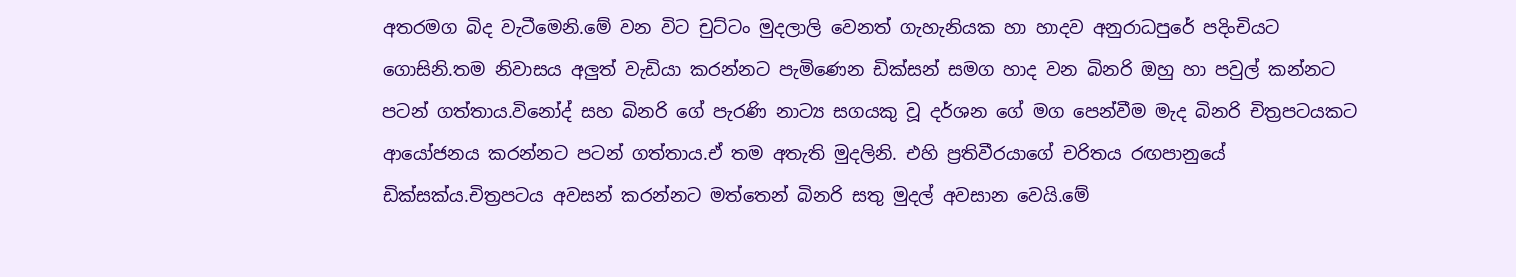අතරමග බිද වැටීමෙනි.මේ වන විට චුට්ටං මුදලාලි වෙනත් ගැහැනියක හා හාදව අනුරාධපුරේ පදිංචියට ගොසිනි.තම නිවාසය අලුත් වැඩියා කරන්නට පැමිණෙන ඩික්සන් සමග හාද වන බිනරි ඔහු හා පවුල් කන්නට පටන් ගත්තාය.විනෝද් සහ බිනරි ගේ පැරණි නාට්‍ය සගයකු වූ දර්ශන ගේ මග පෙන්වීම මැද බිනරි චිත්‍රපටයකට ආයෝජනය කරන්නට පටන් ගත්තාය.ඒ තම අතැති මුදලිනි. එහි ප්‍රතිවීරයාගේ චරිතය රඟපානුයේ ඩික්සක්ය.චිත්‍රපටය අවසන් කරන්නට මත්තෙන් බිනරි සතු මුදල් අවසාන වෙයි.මේ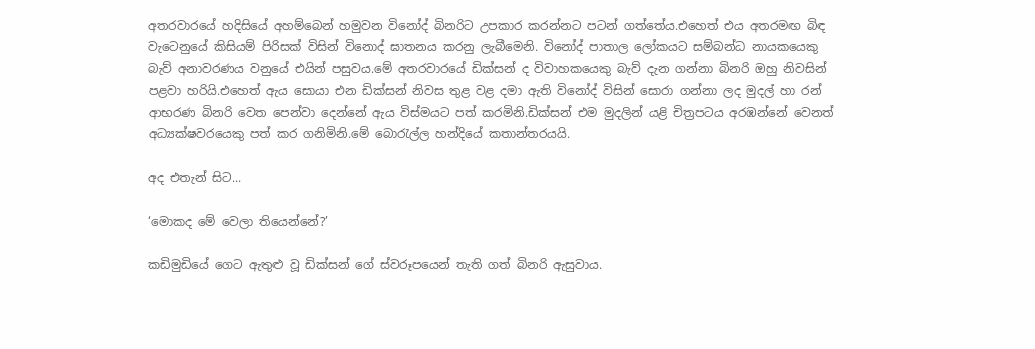අතරවාරයේ හදිසියේ අහම්බෙන් හමුවන විනෝද් බිනරිට උපකාර කරන්නට පටන් ගත්තේය.එහෙත් එය අතරමඟ බිඳ වැටෙනුයේ කිසියම් පිරිසක් විසින් විනොද් ඝාතනය කරනු ලැබීමෙනි. විනෝද් පාතාල ලෝකයට සම්බන්ධ නායකයෙකු බැව් අනාවරණය වනුයේ එයින් පසුවය.මේ අතරවාරයේ ඩික්සන් ද විවාහකයෙකු බැව් දැන ගන්නා බිනරි ඔහු නිවසින් පළවා හරියි.එහෙත් ඇය සොයා එන ඩික්සන් නිවස තුළ වළ දමා ඇති විනෝද් විසින් සොරා ගන්නා ලද මුදල් හා රන් ආභරණ බිනරි වෙත පෙන්වා දෙන්නේ ඇය විස්මයට පත් කරමිනි.ඩික්සන් එම මුදලින් යළි චිත්‍රපටය අරඹන්නේ වෙනත් අධ්‍යක්ෂවරයෙකු පත් කර ගනිමිනි.මේ බොරැල්ල හන්දියේ කතාන්තරයයි.

අද එතැන් සිට...

‘මොකද මේ වෙලා තියෙන්නේ?’

කඩිමුඩියේ ගෙට ඇතුළු වූ ඩික්සන් ගේ ස්වරූපයෙන් තැති ගත් බිනරි ඇසුවාය.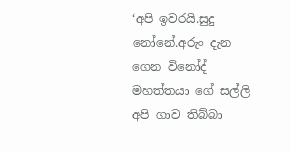‘අපි ඉවරයි.සුදු නෝනේ.අරුං දැන ගෙන විනෝද් මහත්තයා ගේ සල්ලි අපි ගාව තිබ්බා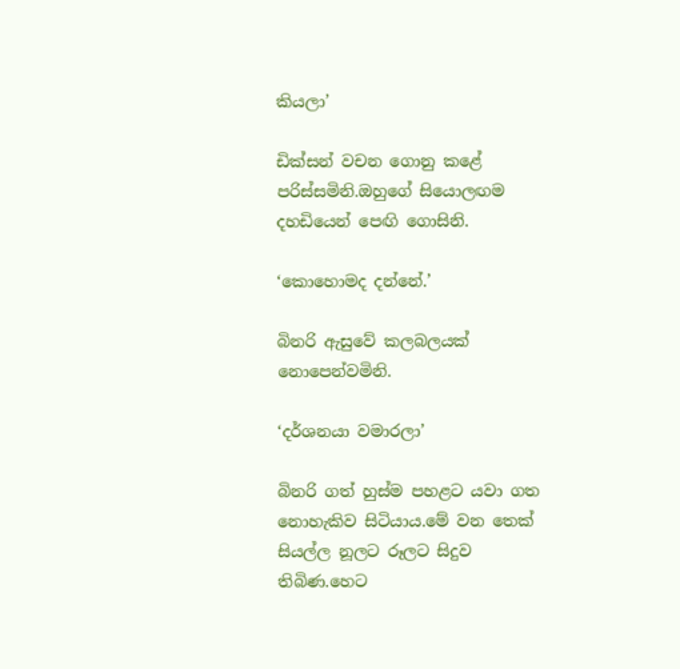කියලා’

ඩික්සන් වචන ගොනු කළේ පරිස්සමිනි.ඔහුගේ සියොලඟම දහඩියෙන් පෙඟි ගොසිනි.

‘කොහොමද දන්නේ.’

බිනරි ඇසුවේ කලබලයක් නොපෙන්වමිනි.

‘දර්ශනයා වමාරලා’

බිනරි ගත් හුස්ම පහළට යවා ගත නොහැකිව සිටියාය.මේ වන තෙක් සියල්ල නූලට රූලට සිදුව තිබිණ.හෙට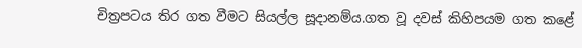චිත්‍රපටය තිර ගත වීමට සියල්ල සූදානම්ය.ගත වූ දවස් කිහිපයම ගත කළේ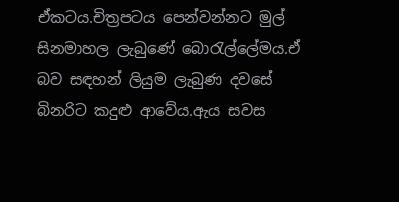ඒකටය.චිත්‍රපටය පෙන්වන්නට මුල් සිනමාහල ලැබුණේ බොරැල්ලේමය.ඒ බව සඳහන් ලියුම ලැබුණ දවසේ බිනරිට කදුළු ආවේය.ඇය සවස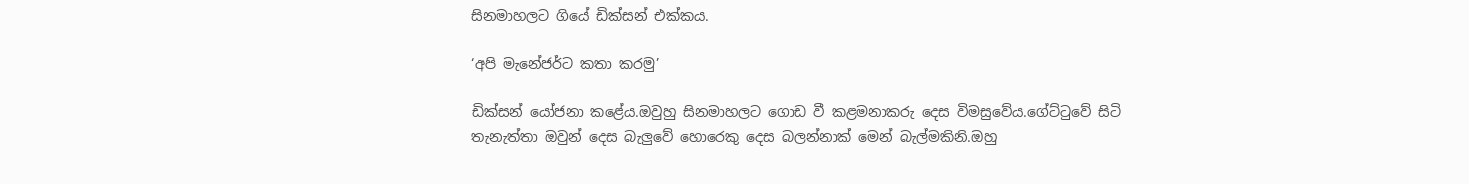සිනමාහලට ගියේ ඩික්සන් එක්කය.

‘අපි මැනේජර්ට කතා කරමු’

ඩික්සන් යෝජනා කළේය.ඔවුහු සිනමාහලට ගොඩ වී කළමනාකරු දෙස විමසුවේය.ගේට්ටුවේ සිටි තැනැත්තා ඔවුන් දෙස බැලුවේ හොරෙකු දෙස බලන්නාක් මෙන් බැල්මකිනි.ඔහු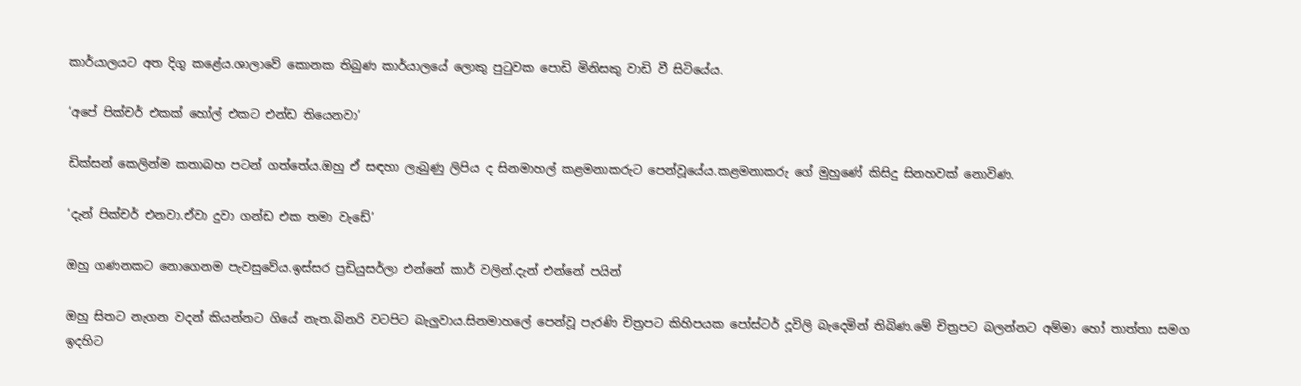කාර්යාලයට අත දිගු කළේය.ශාලාවේ කොනක තිබුණ කාර්යාලයේ ලොකු පුටුවක පොඩි මිනිසකු වාඩි වී සිටියේය.

‘අපේ පික්චර් එකක් හෝල් එකට එන්ඩ තියෙනවා’

ඩික්සන් කෙලින්ම කතාබහ පටන් ගත්තේය.ඔහු ඒ සඳහා ලැබුණු ලිපිය ද සිනමාහල් කළමනාකරුට පෙන්වූයේය.කළමනාකරු ගේ මුහුණේ කිසිදු සිනහවක් නොවිණ.

‘දැන් පික්චර් එනවා.ඒවා දුවා ගන්ඩ එක තමා වැඩේ’

ඔහු ගණනකට නොගෙනම පැවසුවේය.ඉස්සර ප්‍රඩියුසර්ලා එන්නේ කාර් වලින්.දැන් එන්නේ පයින්

ඔහු සිතට නැගන වදන් කියන්නට ගියේ නැත.බිනරි වටපිට බැලුවාය.සිනමාහලේ පෙන්වූ පැරණි චිත්‍රපට කිහිපයක පෝස්ටර් දූවිලි බැදෙමින් තිබිණ.මේ චිත්‍රපට බලන්නට අම්මා හෝ තාත්තා සමග ඉදහිට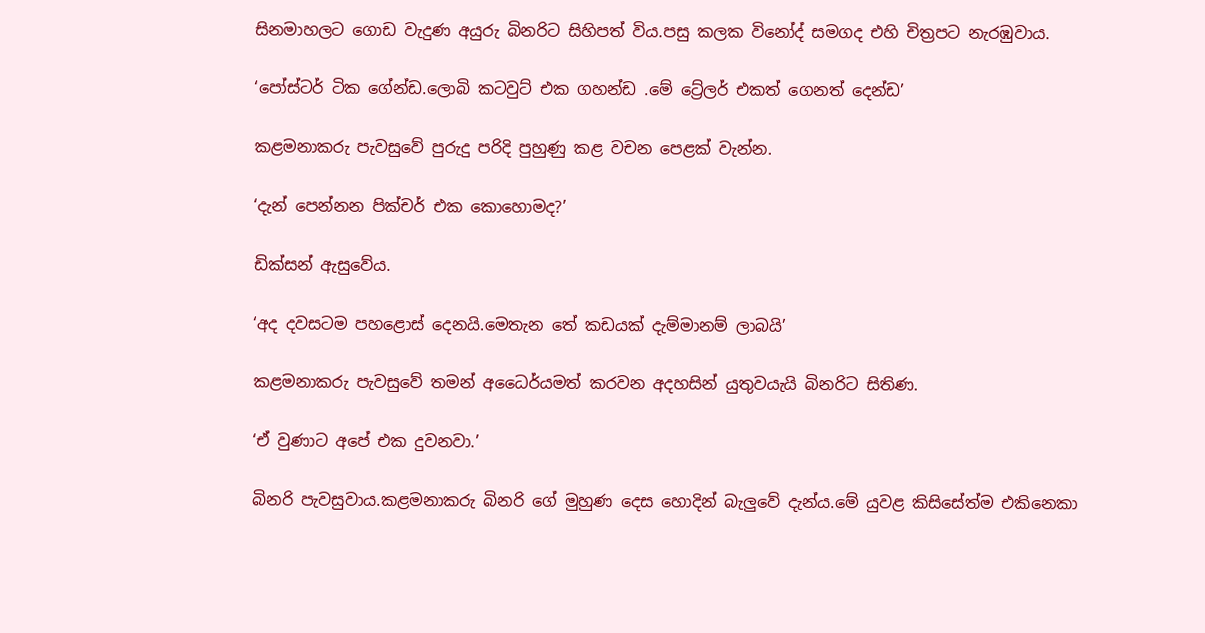සිනමාහලට ගොඩ වැදුණ අයුරු බිනරිට සිහිපත් විය.පසු කලක විනෝද් සමගද එහි චිත්‍රපට නැරඹුවාය.

‘පෝස්ටර් ටික ගේන්ඩ.ලොබි කටවුට් එක ගහන්ඩ .මේ ට්‍රේලර් එකත් ගෙනත් දෙන්ඩ’

කළමනාකරු පැවසුවේ පුරුදු පරිදි පුහුණු කළ වචන පෙළක් වැන්න.

‘දැන් පෙන්නන පික්චර් එක කොහොමද?’

ඩික්සන් ඇසුවේය.

‘අද දවසටම පහළොස් දෙනයි.මෙතැන තේ කඩයක් දැම්මානම් ලාබයි’

කළමනාකරු පැවසුවේ තමන් අධෛර්යමත් කරවන අදහසින් යුතුවයැයි බිනරිට සිතිණ.

‘ඒ වුණාට අපේ එක දුවනවා.’

බිනරි පැවසුවාය.කළමනාකරු බිනරි ගේ මුහුණ දෙස හොදින් බැලුවේ දැන්ය.මේ යුවළ කිසිසේත්ම එකිනෙකා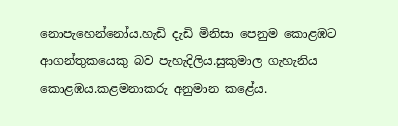නොපැහෙන්නෝය.හැඩි දැඩි මිනිසා පෙනුම කොළඹට ආගන්තුකයෙකු බව පැහැදිලිය.සුකුමාල ගැහැනිය කොළඹය.කළමනාකරු අනුමාන කළේය.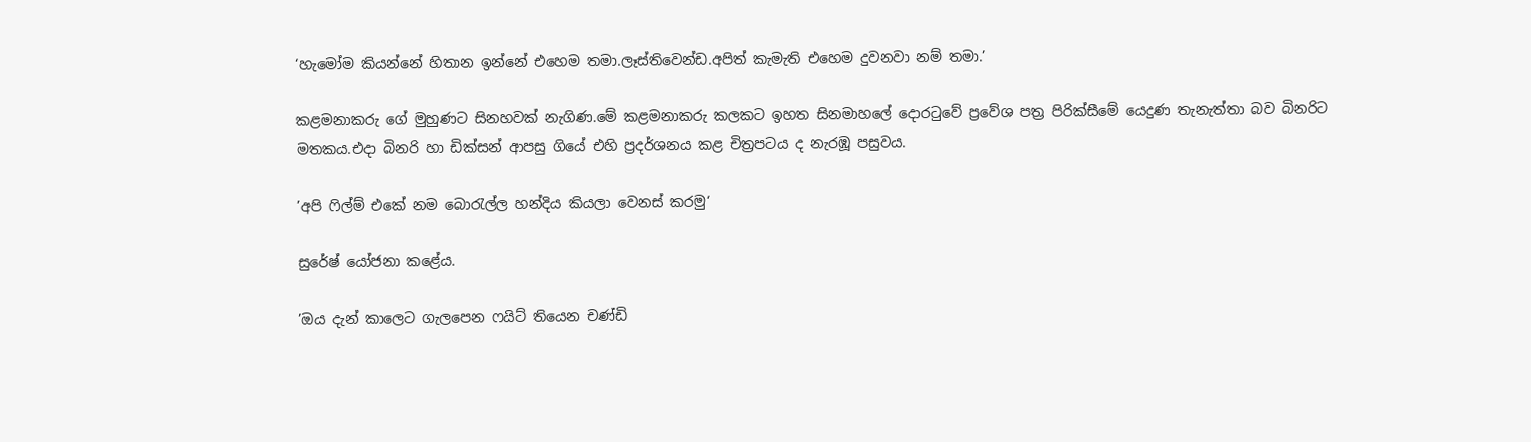‘හැමෝම කියන්නේ හිතාන ඉන්නේ එහෙම තමා.ලෑස්තිවෙන්ඩ.අපිත් කැමැති එහෙම දුවනවා නම් තමා.’

කළමනාකරු ගේ මුහුණට සිනහවක් නැගිණ.මේ කළමනාකරු කලකට ඉහත සිනමාහලේ දොරටුවේ ප්‍රවේශ පත්‍ර පිරික්සීමේ යෙදුණ තැනැත්තා බව බිනරිට මතකය.එදා බිනරි හා ඩික්සන් ආපසු ගියේ එහි ප්‍රදර්ශනය කළ චිත්‍රපටය ද නැරඹූ පසුවය.

’අපි ෆිල්ම් එකේ නම බොරැල්ල හන්දිය කියලා වෙනස් කරමු‘

සුරේෂ් යෝජනා කළේය.

’ඔය දැන් කාලෙට ගැලපෙන ෆයිට් තියෙන චණ්ඩි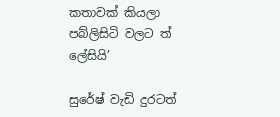කතාවක් කියලා පබ්ලිසිටි වලට ත් ලේසියි’

සුරේෂ් වැඩි දුරටත්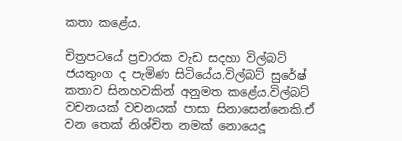කතා කළේය.

චිත්‍රපටයේ ප්‍රචාරක වැඩ සදහා විල්බට් ජයතුංග ද පැමිණ සිටියේය.විල්බට් සුරේෂ් කතාව සිනහවකින් අනුමත කළේය.විල්බට් වචනයක් වචනයක් පාසා සිනාසෙන්නෙකි.ඒ වන තෙක් නිශ්චිත නමක් නොයෙදූ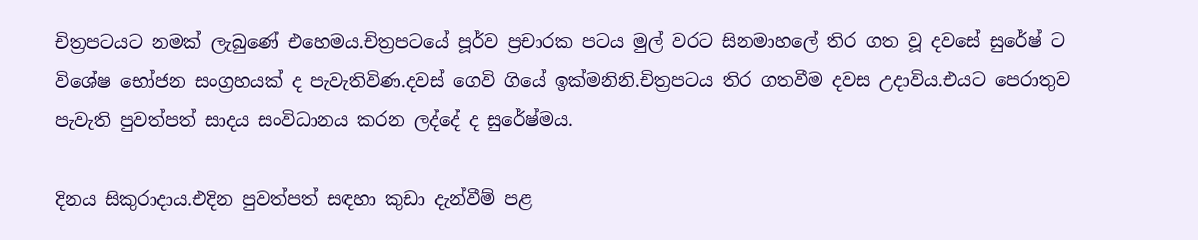චිත්‍රපටයට නමක් ලැබුණේ එහෙමය.චිත්‍රපටයේ පූර්ව ප්‍රචාරක පටය මුල් වරට සිනමාහලේ තිර ගත වූ දවසේ සුරේෂ් ට විශේෂ භෝජන සංග්‍රහයක් ද පැවැතිවිණ.දවස් ගෙවි ගියේ ඉක්මනිනි.චිත්‍රපටය තිර ගතවීම දවස උදාවිය.එයට පෙරාතුව පැවැති පුවත්පත් සාදය සංවිධානය කරන ලද්දේ ද සුරේෂ්මය.

දිනය සිකුරාදාය.එදින පුවත්පත් සඳහා කුඩා දැන්වීම් පළ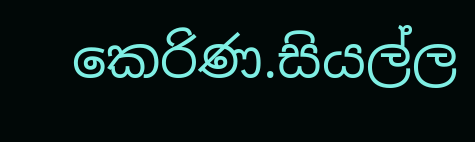කෙරිණ.සියල්ල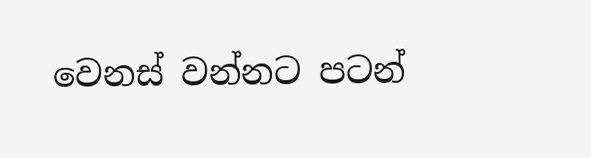වෙනස් වන්නට පටන්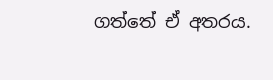ගත්තේ ඒ අතරය.